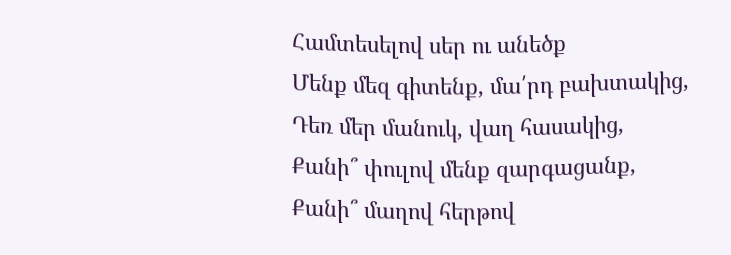Համտեսելով սեր ու անեծք
Մենք մեզ գիտենք, մա՛րդ բախտակից,
Դեռ մեր մանուկ, վաղ հասակից,
Քանի՞ փուլով մենք զարգացանք,
Քանի՞ մաղով հերթով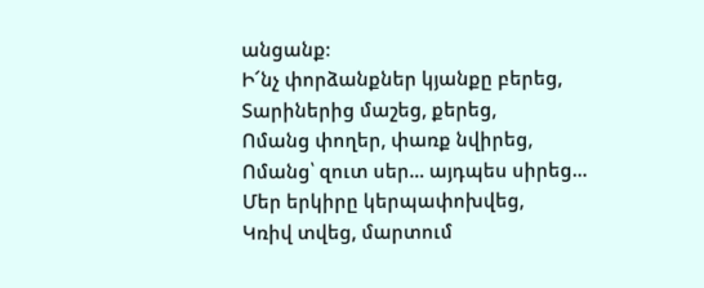անցանք։
Ի՜նչ փորձանքներ կյանքը բերեց,
Տարիներից մաշեց, քերեց,
Ոմանց փողեր, փառք նվիրեց,
Ոմանց՝ զուտ սեր... այդպես սիրեց...
Մեր երկիրը կերպափոխվեց,
Կռիվ տվեց, մարտում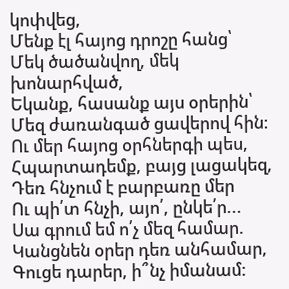կոփվեց,
Մենք էլ հայոց դրոշը հանց՝
Մեկ ծածանվող, մեկ խոնարհված,
Եկանք, հասանք այս օրերին՝
Մեզ ժառանգած ցավերով հին։
Ու մեր հայոց օրհներգի պես,
Հպարտադեմք, բայց լացակեզ,
Դեռ հնչում է բարբառը մեր
Ու պի՛տ հնչի, այո՛, ընկե՛ր...
Սա գրում եմ ո՛չ մեզ համար.
Կանցնեն օրեր դեռ անհամար,
Գուցե դարեր, ի՞նչ իմանամ: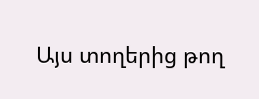Այս տողերից թող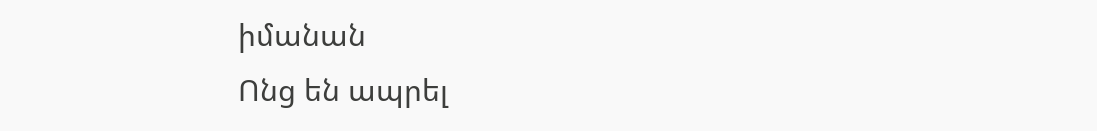իմանան
Ոնց են ապրել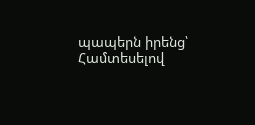պապերն իրենց՝
Համտեսելով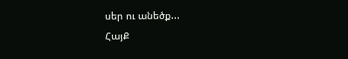սեր ու անեծք...
ՀայՔ